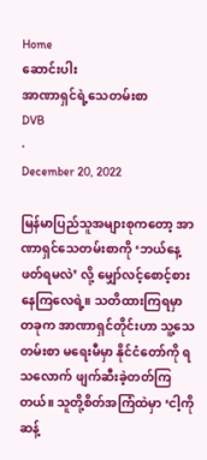Home
ဆောင်းပါး
အာဏာရှင်ရဲ့သေတမ်းစာ
DVB
·
December 20, 2022

မြန်မာပြည်သူအများစုကတော့ အာဏာရှင်သေတမ်းစာကို ‘ဘယ်နေ့ဖတ်ရမလဲ’ လို့ မျှော်လင့်စောင့်စားနေကြလေရဲ့။ သတိထားကြရမှာ တခုက အာဏာရှင်တိုင်းဟာ သူ့သေတမ်းစာ မရေးမီမှာ နိုင်ငံတော်ကို ရသလောက် ဖျက်ဆီးခဲ့တတ်ကြတယ်။ သူတို့စိတ်အကြံထဲမှာ ‘ငါ့ကိုဆန့်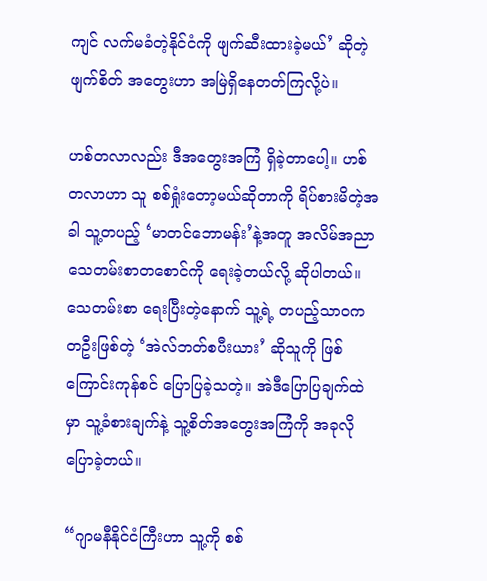ကျင် လက်မခံတဲ့နိုင်ငံကို ဖျက်ဆီးထားခဲ့မယ်’ ဆိုတဲ့ ဖျက်စိတ် အတွေးဟာ အမြဲရှိနေတတ်ကြလို့ပဲ။

ဟစ်တလာလည်း ဒီအတွေးအကြံ ရှိခဲ့တာပေါ့။ ဟစ်တလာဟာ သူ စစ်ရှုံးတော့မယ်ဆိုတာကို ရိပ်စားမိတဲ့အခါ သူ့တပည့် ‘မာတင်ဘောမန်း’နဲ့အတူ အလိမ်အညာ သေတမ်းစာတစောင်ကို ရေးခဲ့တယ်လို့ ဆိုပါတယ်။ သေတမ်းစာ ရေးပြီးတဲ့နောက် သူ့ရဲ့ တပည့်သာဝကတဦးဖြစ်တဲ့ ‘အဲလ်ဘတ်စပီးယား’ ဆိုသူကို ဖြစ်ကြောင်းကုန်စင် ပြောပြခဲ့သတဲ့။ အဲဒီပြောပြချက်ထဲမှာ သူ့ခံစားချက်နဲ့ သူ့စိတ်အတွေးအကြံကို အခုလိုပြောခဲ့တယ်။

“ဂျာမနီနိုင်ငံကြီးဟာ သူ့ကို စစ်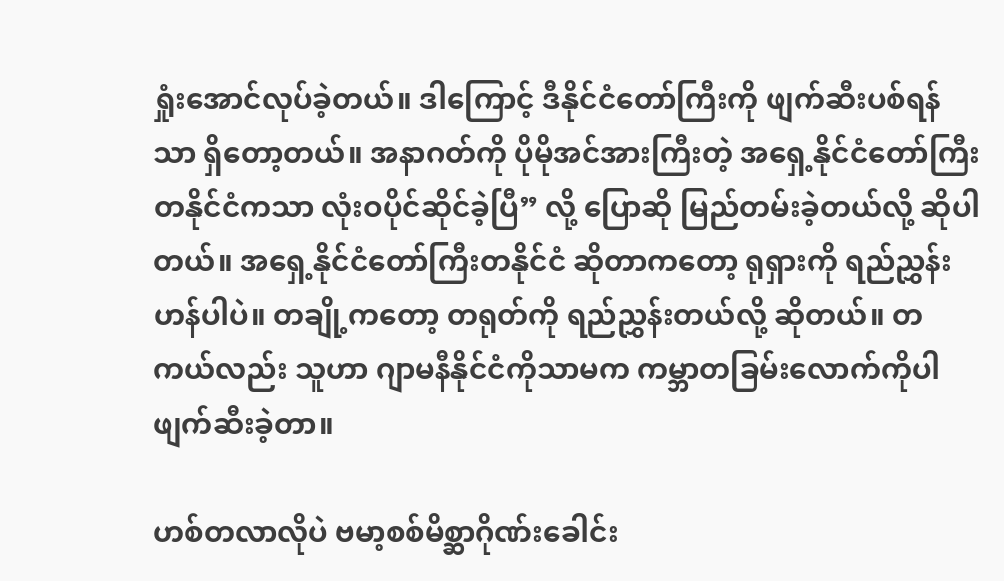ရှုံးအောင်လုပ်ခဲ့တယ်။ ဒါကြောင့် ဒီနိုင်ငံတော်ကြီးကို ဖျက်ဆီးပစ်ရန်သာ ရှိတော့တယ်။ အနာဂတ်ကို ပိုမိုအင်အားကြီးတဲ့ အရှေ့နိုင်ငံတော်ကြီး တနိုင်ငံကသာ လုံးဝပိုင်ဆိုင်ခဲ့ပြီ” လို့ ပြောဆို မြည်တမ်းခဲ့တယ်လို့ ဆိုပါတယ်။ အရှေ့နိုင်ငံတော်ကြီးတနိုင်ငံ ဆိုတာကတော့ ရုရှားကို ရည်ညွှန်းဟန်ပါပဲ။ တချို့ကတော့ တရုတ်ကို ရည်ညွှန်းတယ်လို့ ဆိုတယ်။ တကယ်လည်း သူဟာ ဂျာမနီနိုင်ငံကိုသာမက ကမ္ဘာတခြမ်းလောက်ကိုပါ ဖျက်ဆီးခဲ့တာ။

ဟစ်တလာလိုပဲ ဗမာ့စစ်မိစ္ဆာဂိုဏ်းခေါင်း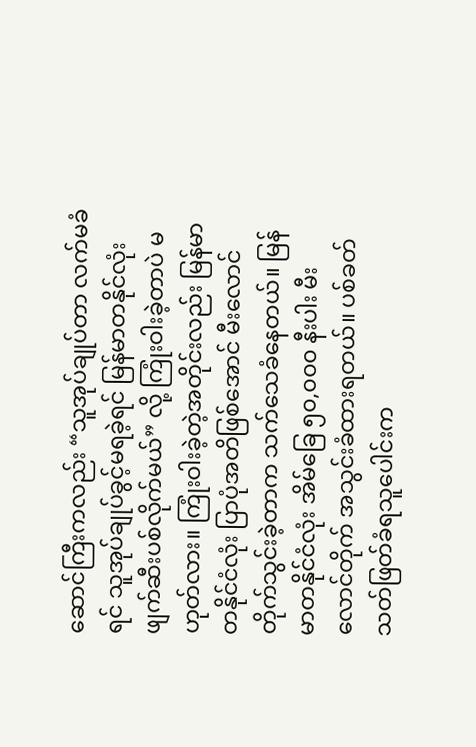ဆောင်ကြီးကလည်း “သူအုပ်ချုပ်တာ လက်မခံရင် သူအုပ်ချုပ်ခွင့်မရခဲ့ရင် မြန်မာတနိုင်လုံး ဖျက်ဆီးပစ်လိုက်မယ်” လို့ ကြုံးဝါးခဲ့တာပဲ မဟုတ်လား။ ကြုံးဝါးခဲ့တဲ့အတိုင်းလည်း မြန်မာတနိုင်ငံလုံး ပြာပုံအတိဖြစ်အောင် မီးလောင်တိုက်သွင်းခဲ့တာက သက်သေခံနေတယ်။ မြန်မာတနိုင်ငံလုံး အိမ်ခြေ ၅၀,၀၀၀ နီးပါး မီးလောင်တိုက် အသွင်းခံထားရတယ်။ ပစ်ခတ်သတ်ဖြတ်ခံရသူပေါင်းက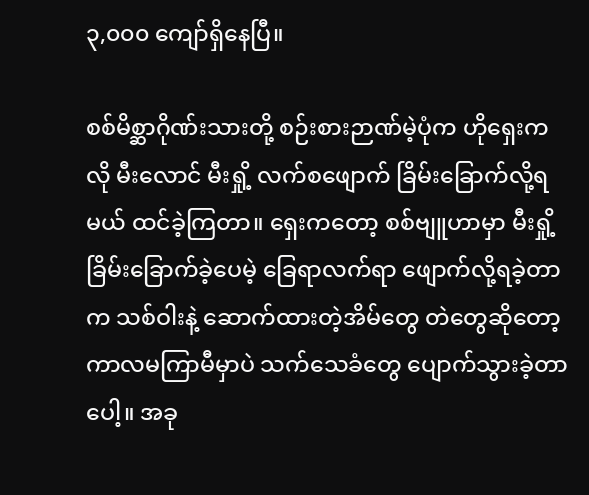၃,၀၀၀ ကျော်ရှိနေပြီ။

စစ်မိစ္ဆာဂိုဏ်းသားတို့ စဉ်းစားဉာဏ်မဲ့ပုံက ဟိုရှေးကလို မီးလောင် မီးရှို့ လက်စဖျောက် ခြိမ်းခြောက်လို့ရမယ် ထင်ခဲ့ကြတာ။ ရှေးကတော့ စစ်ဗျူဟာမှာ မီးရှို့ခြိမ်းခြောက်ခဲ့ပေမဲ့ ခြေရာလက်ရာ ဖျောက်လို့ရခဲ့တာက သစ်ဝါးနဲ့ ဆောက်ထားတဲ့အိမ်တွေ တဲတွေဆိုတော့ ကာလမကြာမီမှာပဲ သက်သေခံတွေ ပျောက်သွားခဲ့တာပေါ့။ အခု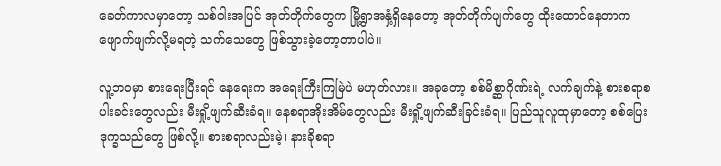ခေတ်ကာလမှာတော့ သစ်ဝါးအပြင် အုတ်တိုက်တွေက မြို့ရွာအနှံ့ရှိနေတော့ အုတ်တိုက်ပျက်တွေ ထိုးထောင်နေတာက ဖျောက်ဖျက်လို့မရတဲ့ သက်သေတွေ ဖြစ်သွားခဲ့တော့တာပါပဲ။

လူ့ဘဝမှာ စားရေးပြီးရင် နေရေးက အရေးကြီးကြမြဲပဲ မဟုတ်လား။ အခုတော့ စစ်မိစ္ဆာဂိုဏ်းရဲ့ လက်ချက်နဲ့ စားစရာစပါးခင်းတွေလည်း မီးရှို့ဖျက်ဆီးခံရ။ နေစရာအိုးအိမ်တွေလည်း မီးရှို့ဖျက်ဆီးခြင်းခံရ။ ပြည်သူလူထုမှာတော့ စစ်ပြေးဒုက္ခသည်တွေ ဖြစ်လို့။ စားစရာလည်းမဲ့၊ နားခိုစရာ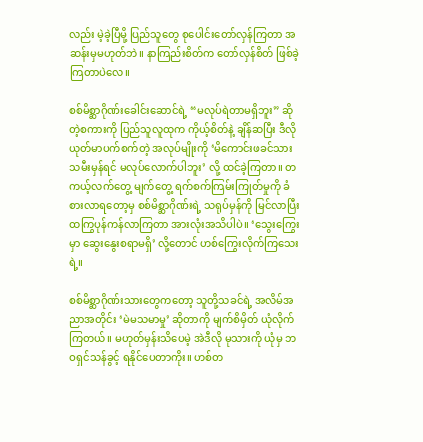လည်း မဲ့ခဲ့ပြီမို့ ပြည်သူတွေ စုပေါင်းတော်လှန်ကြတာ အဆန်းမှမဟုတ်ဘဲ။ နာကြည်းစိတ်က တော်လှန်စိတ် ဖြစ်ခဲ့ကြတာပဲလေ။

စစ်မိစ္ဆာဂိုဏ်းခေါင်းဆောင်ရဲ့ “မလုပ်ရဲတာမရှိဘူး” ဆိုတဲ့စကားကို ပြည်သူလူထုက ကိုယ့်စိတ်နဲ့ ချိန်ဆပြီး ဒီလို ယုတ်မာပက်စက်တဲ့ အလုပ်မျိုးကို ‘မိကောင်းဖခင်သားသမီးမှန်ရင် မလုပ်‌လောက်ပါဘူး’ လို့ ထင်ခဲ့ကြတာ။ တကယ့်လက်တွေ့ မျက်တွေ့ ရက်စက်ကြမ်းကြုတ်မှုကို ခံစားလာရတော့မှ စစ်မိစ္ဆာဂိုဏ်းရဲ့ သရုပ်မှန်ကို မြင်လာပြီး ထကြွပုန်ကန်လာကြတာ အားလုံးအသိပါပဲ။ ‘သွေးကြွေးမှာ ဆွေးနွေးစရာမရှိ’ လို့တောင် ဟစ်ကြွေးလိုက်ကြသေးရဲ့။

စစ်မိစ္ဆာဂိုဏ်းသားတွေကတော့ သူတို့သခင်ရဲ့ အလိမ်အညာအတိုင်း ‘မဲမသမာမှု’ ဆိုတာကို မျက်စိမှိတ် ယုံလိုက်ကြတယ်။ မဟုတ်မှန်းသိပေမဲ့ အဲဒီလို မုသားကို ယုံမှ ဘဝရှင်သန်ခွင့် ရနိုင်ပေတာကိုး။ ဟစ်တ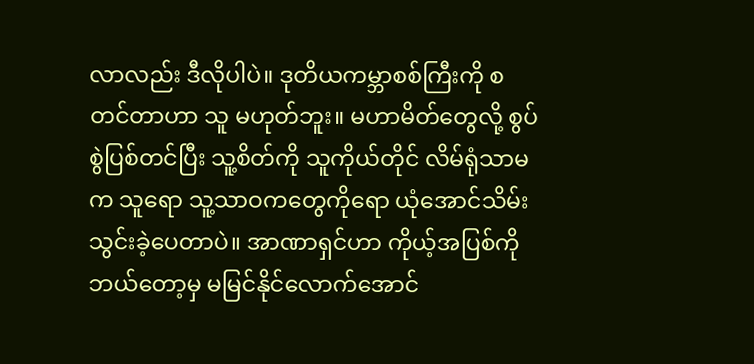လာလည်း ဒီလိုပါပဲ။ ဒုတိယကမ္ဘာစစ်ကြီးကို စတင်တာဟာ သူ မဟုတ်ဘူး။ မဟာမိတ်တွေလို့ စွပ်စွဲပြစ်တင်ပြီး သူ့စိတ်ကို သူကိုယ်တိုင် လိမ်ရုံသာမက သူရော သူ့သာဝကတွေကိုရော ယုံအောင်သိမ်းသွင်းခဲ့ပေတာပဲ။ အာဏာရှင်ဟာ ကိုယ့်အပြစ်ကို ဘယ်တော့မှ မမြင်နိုင်လောက်အောင်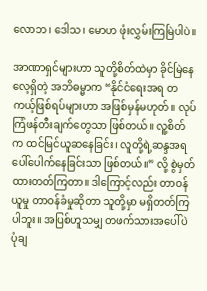လောဘ၊ ဒေါသ၊ မောဟ ဖုံးလွှမ်းကြမြဲပါပဲ။

အာဏာရှင်များဟာ သူတို့စိတ်ထဲမှာ ခိုင်မြဲနေလေ့ရှိတဲ့ အဘိဓမ္မာက “နိုင်ငံရေးအရ တကယ့်ဖြစ်ရပ်များဟာ အဖြစ်မှန်မဟုတ်။ လုပ်ကြံဖန်တီးချက်တွေသာ ဖြစ်တယ်။ လူ့စိတ်က ထင်မြင်ယူဆနေခြင်း၊ လူတို့ရဲ့ဆန္ဒအရ ပေါ်ပေါက်နေခြင်းသာ ဖြစ်တယ်။” လို့ စွဲမှတ်ထားတတ်ကြတာ။ ဒါကြောင့်လည်း တာဝန်ယူမှု တာဝန်ခံမှုဆိုတာ သူတို့မှာ မရှိတတ်ကြပါဘူး။ အပြစ်ဟူသမျှ တဖက်သားအပေါ်ပဲ ပုံချ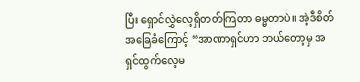ပြီး ရှောင်လွှဲလေ့ရှိတတ်ကြတာ ဓမ္မတာပဲ။ အဲ့ဒီစိတ်အခြေခံကြောင့် “အာဏာရှင်ဟာ ဘယ်တော့မှ အရှင်ထွက်လေ့မ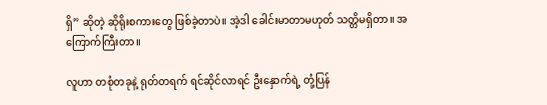ရှိ” ဆိုတဲ့ ဆိုရိုးစကားတွေ ဖြစ်ခဲ့တာပဲ။ အဲ့ဒါ ခေါင်းမာတာမဟုတ် သတ္တိမရှိတာ။ အကြောက်ကြီးတာ။

လူဟာ တစုံတခုနဲ့ ရုတ်တရက် ရင်ဆိုင်လာရင် ဦးနှောက်ရဲ့ တုံ့ပြန်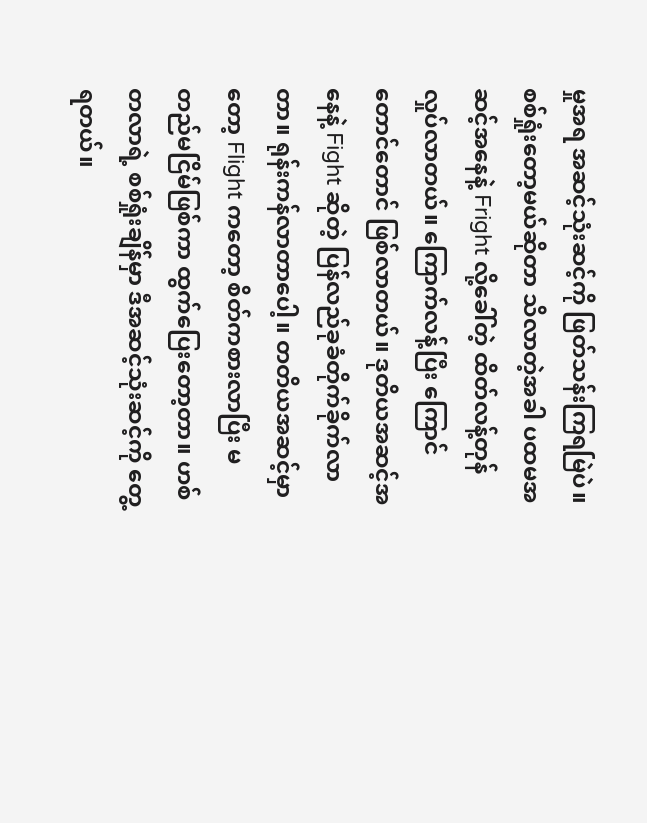မှုအရ အဆင့်သုံးဆင့်ကို ဖြတ်သန်းကြရမြဲပဲ။ စစ်ရှုံးတော့မယ်ဆိုတာ သိလာတဲ့အခါ ပထမအဆင့်အနေနဲ့ Fright လို့ခေါ်တဲ့ ထိတ်လန့်တုန်လှုပ်လာတယ်။ ကြောက်လန့်ပြီး ကြောင်တောင်တောင် ဖြစ်လာတယ်။ ဒုတိယအဆင့်အနေနဲ့ Fight ဆိုတဲ့ ပြန်လည်ခုခံတိုက်ခိုက်လာတာ။ ရုန်းကန်လာတာပေါ့။ တတိယအဆင့်မှာတော့ Flight ကတော့ စိတ်ကစားလာပြီး မတည်မငြိမ်ဖြစ်ကာ ထွက်ပြေးတော့တာ။ ဟစ်တလာရဲ့ စစ်ရှုံးချိန်မှာ ဒီအဆင့်သုံးဆင့်ကို တွေ့ရတယ်။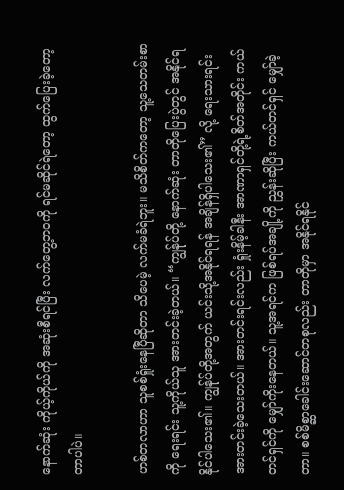နောက်ဆုံး ကိုယ့်ကိုယ်ကို အဆုံးစီရင်ပြီး လက်တွေ့ဘဝကို ရင်မဆိုင်ရဲတော့ ထွက်ပြေးခဲ့တော့တာပါပဲ။

ဟစ်တလာဟာ သူစစ်ရှုံးနေပြီဆိုတာ သိပေမဲ့ လက်မခံရဲဘူး။ မသိစိတ်ကတော့ သူ့သေတမ်းစာကို ရေးရင်း သူ့ကိုယ်သူ အားတင်းခဲ့တယ်။ “ကျွန်ုပ်တို့ နောက်ဆုံး တာတိုပြေးပွဲတွင် အနိုင်ရနိုင်ပါသေး၏။ ကျွန်ုပ်တို့အတွက် ယင်းသို့အနိုင်ရရန် အချိန်ရှိပါသေး၏” လို့ ရေးသားရင်း အားတင်းခဲ့သေးတယ်။ အားတင်းရင်းလည်း ရှုံးနိမ့်ခါနီး အာဏာရှင်တို့ရဲ့စိတ်အတိုင်း ကယ်တင်ရှင်ကို မျှော်ကိုးနေတယ်။ သူ့အရင်က ဖြစ်ရပ်အချို့ကို ညွှန်းဆိုပြီး‌ ကယ်တင်ရှင် မျှော်ခဲ့တာ။ စစ်မိစ္ဆာခေါင်းဆောင်တစုလည်း တာတိုမှာ အနိုင်ရနိုင်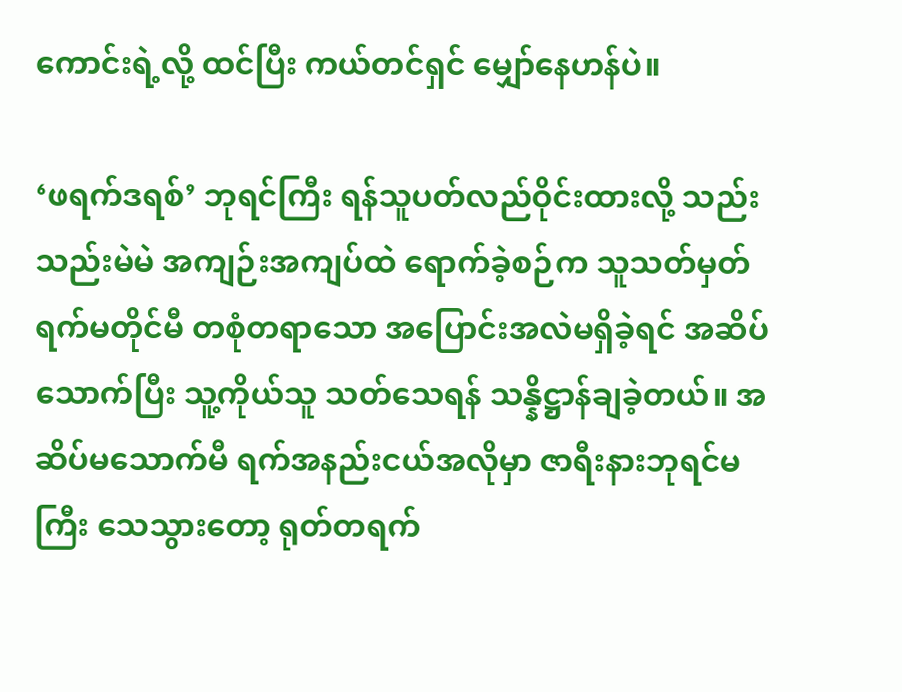ကောင်းရဲ့လို့ ထင်ပြီး ကယ်တင်ရှင် မျှော်နေဟန်ပဲ။

‘ဖရက်ဒရစ်’ ဘုရင်ကြီး ရန်သူပတ်လည်ဝိုင်းထားလို့ သည်းသည်းမဲမဲ အကျဉ်းအကျပ်ထဲ ရောက်ခဲ့စဉ်က သူသတ်မှတ်ရက်မတိုင်မီ တစုံတရာသော အပြောင်းအလဲမရှိခဲ့ရင် အဆိပ်သောက်ပြီး သူ့ကိုယ်သူ သတ်သေရန် သန္နိဋ္ဌာန်ချခဲ့တယ်။ အဆိပ်မသောက်မီ ရက်အနည်းငယ်အလိုမှာ ဇာရီးနားဘုရင်မကြီး သေသွားတော့ ရုတ်တရက်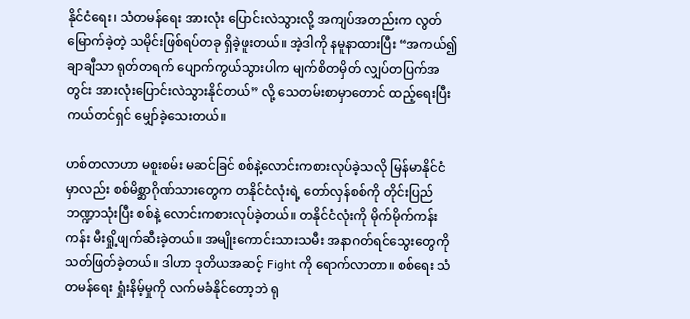နိုင်ငံရေး၊ သံတမန်ရေး အားလုံး ပြောင်းလဲသွားလို့ အကျပ်အတည်းက လွတ်မြောက်ခဲ့တဲ့ သမိုင်းဖြစ်ရပ်တခု ရှိခဲ့ဖူးတယ်။ အဲ့ဒါကို နမူနာထားပြီး “အကယ်၍ ချာချီသာ ရုတ်တရက် ပျောက်ကွယ်သွားပါက မျက်စိတမှိတ် လျှပ်တပြက်အတွင်း အားလုံးပြောင်းလဲသွားနိုင်တယ်” လို့ သေတမ်းစာမှာတောင် ထည့်ရေးပြီး ကယ်တင်ရှင် မျှော်ခဲ့သေးတယ်။

ဟစ်တလာဟာ မစူးစမ်း မဆင်ခြင် စစ်နဲ့လောင်းကစားလုပ်ခဲ့သလို မြန်မာနိုင်ငံမှာလည်း စစ်မိစ္ဆာဂိုဏ်သားတွေက တနိုင်ငံလုံးရဲ့ တော်လှန်စစ်ကို တိုင်းပြည်ဘဏ္ဍာသုံးပြီး စစ်နဲ့ လောင်းကစားလုပ်ခဲ့တယ်။ တနိုင်ငံလုံးကို မိုက်မိုက်ကန်းကန်း မီးရှို့ဖျက်ဆီးခဲ့တယ်။ အမျိုးကောင်းသားသမီး အနာဂတ်ရင်သွေးတွေကို သတ်ဖြတ်ခဲ့တယ်။ ဒါဟာ ဒုတိယအဆင့် Fight ကို ရောက်လာတာ။ စစ်ရေး သံတမန်ရေး ရှုံးနိမ့်မှုကို လက်မခံနိုင်တော့ဘဲ ရု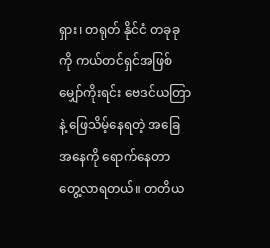ရှား၊ တရုတ် နိုင်ငံ တခုခုကို ကယ်တင်ရှင်အဖြစ် မျှော်ကိုးရင်း ဗေဒင်ယတြာနဲ့ ဖြေသိမ့်နေရတဲ့ အခြေအနေကို ရောက်နေတာ တွေ့လာရတယ်။ တတိယ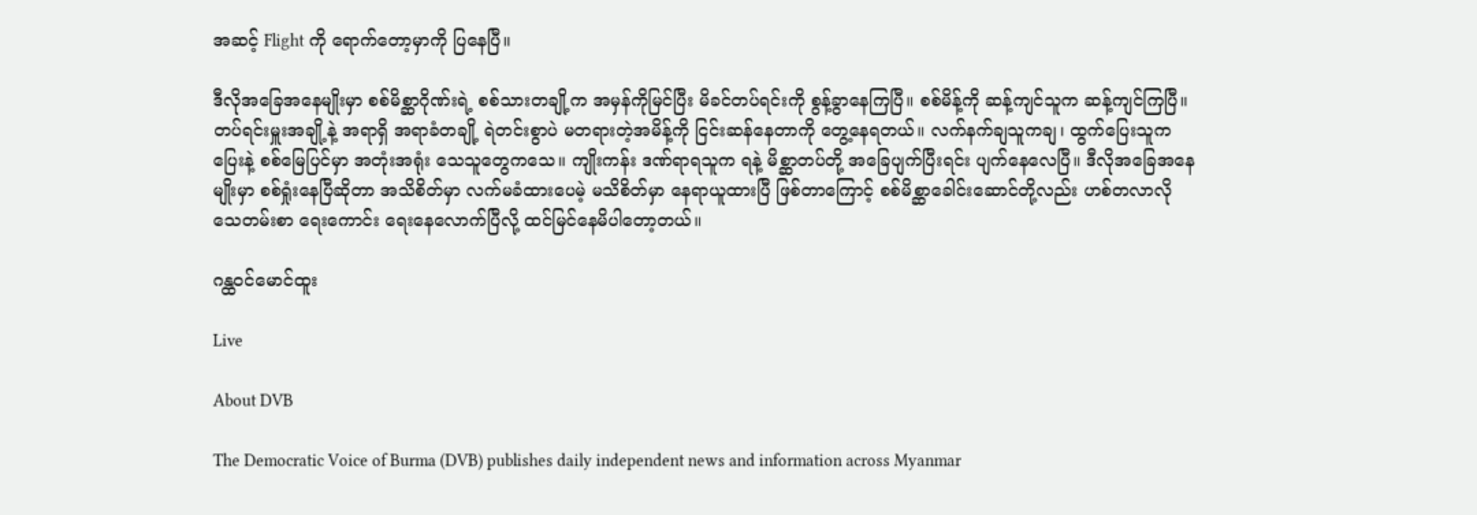အဆင့် Flight ကို ရောက်တော့မှာကို ပြနေပြီ။

ဒီလိုအခြေအနေမျိုးမှာ စစ်မိစ္ဆာဂိုဏ်းရဲ့ စစ်သားတချို့က အမှန်ကိုမြင်ပြီး မိခင်တပ်ရင်းကို စွန့်ခွာနေကြပြီ။ စစ်မိန့်ကို ဆန့်ကျင်သူက ဆန့်ကျင်ကြပြီ။ တပ်ရင်းမှူးအချို့နဲ့ အရာရှိ အရာခံတချို့ ရဲတင်းစွာပဲ မတရားတဲ့အမိန့်ကို ငြင်းဆန်နေတာကို တွေ့နေရတယ်။ လက်နက်ချသူကချ၊ ထွက်ပြေးသူကပြေးနဲ့ စစ်မြေပြင်မှာ အတုံးအရုံး သေသူတွေကသေ။ ကျိုးကန်း ဒဏ်ရာရသူက ရနဲ့ မိစ္ဆာတပ်တို့ အခြေပျက်ပြီးရင်း ပျက်နေလေပြီ။ ဒီလိုအခြေအနေမျိုးမှာ စစ်ရှုံးနေပြီဆိုတာ အသိစိတ်မှာ လက်မခံထားပေမဲ့ မသိစိတ်မှာ နေရာယူထားပြီ ဖြစ်တာကြောင့် စစ်မိစ္ဆာခေါင်းဆောင်တို့လည်း ဟစ်တလာလို သေတမ်းစာ ရေးကောင်း ရေးနေလောက်ပြီလို့ ထင်မြင်နေမိပါတော့တယ်။

ဂန္ထဝင်မောင်ထူး

Live

About DVB

The Democratic Voice of Burma (DVB) publishes daily independent news and information across Myanmar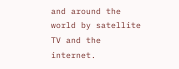and around the world by satellite TV and the internet.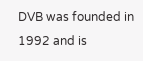DVB was founded in 1992 and is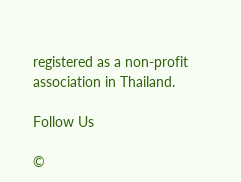registered as a non-profit association in Thailand.

Follow Us

©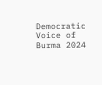Democratic Voice of Burma 2024